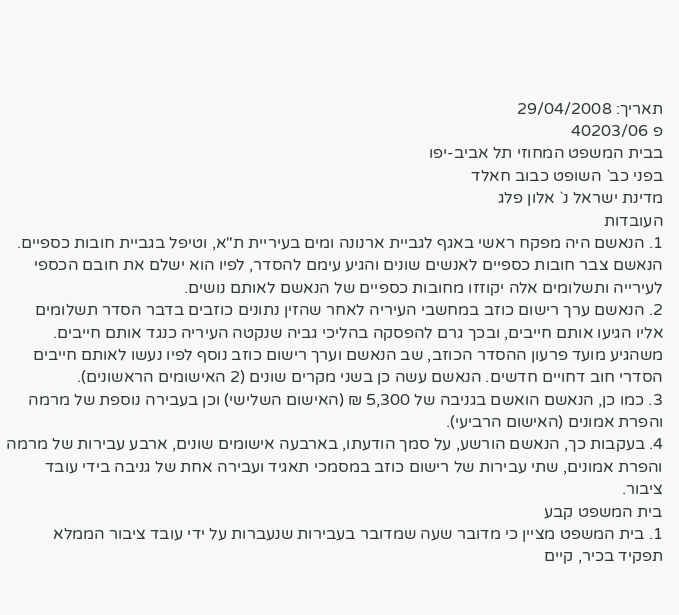תאריך: 29/04/2008
פ 40203/06
בבית המשפט המחוזי תל אביב-יפו
בפני כב` השופט כבוב חאלד
מדינת ישראל נ` אלון פלג
העובדות
1. הנאשם היה מפקח ראשי באגף לגביית ארנונה ומים בעיריית ת"א, וטיפל בגביית חובות כספיים. הנאשם צבר חובות כספיים לאנשים שונים והגיע עימם להסדר, לפיו הוא ישלם את חובם הכספי לעירייה ותשלומים אלה יקוזזו מחובות כספיים של הנאשם לאותם נושים.
2. הנאשם ערך רישום כוזב במחשבי העיריה לאחר שהזין נתונים כוזבים בדבר הסדר תשלומים אליו הגיעו אותם חייבים, ובכך גרם להפסקה בהליכי גביה שנקטה העיריה כנגד אותם חייבים. משהגיע מועד פרעון ההסדר הכוזב, שב הנאשם וערך רישום כוזב נוסף לפיו נעשו לאותם חייבים הסדרי חוב דחויים חדשים. הנאשם עשה כן בשני מקרים שונים (2 האישומים הראשונים).
3. כמו כן, הנאשם הואשם בגניבה של 5,300 ₪ (האישום השלישי) וכן בעבירה נוספת של מרמה והפרת אמונים (האישום הרביעי).
4. בעקבות כך, הנאשם הורשע, על סמך הודעתו, בארבעה אישומים שונים, ארבע עבירות של מרמה והפרת אמונים, שתי עבירות של רישום כוזב במסמכי תאגיד ועבירה אחת של גניבה בידי עובד ציבור.
בית המשפט קבע
1. בית המשפט מציין כי מדובר שעה שמדובר בעבירות שנעברות על ידי עובד ציבור הממלא תפקיד בכיר, קיים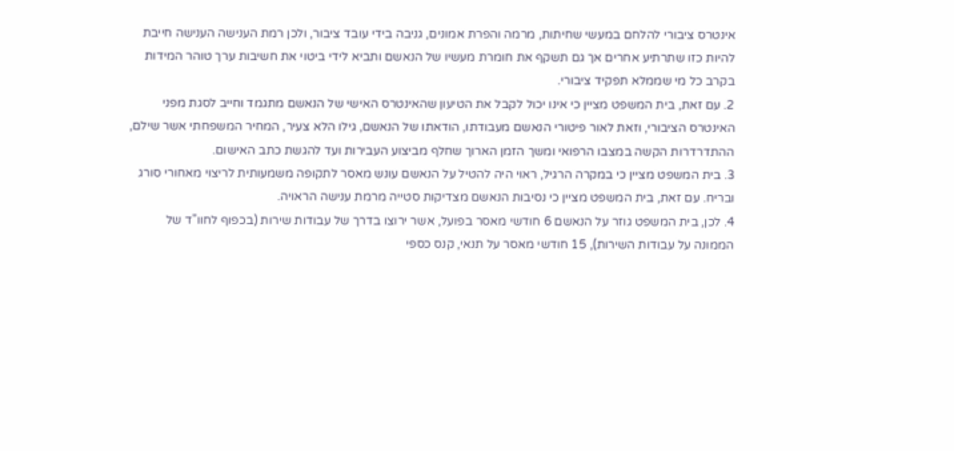אינטרס ציבורי להלחם במעשי שחיתות, מרמה והפרת אמונים, גניבה בידי עובד ציבור, ולכן רמת הענישה הענישה חייבת להיות כזו שתרתיע אחרים אך גם תשקף את חומרת מעשיו של הנאשם ותביא לידי ביטוי את חשיבות ערך טוהר המידות בקרב כל מי שממלא תפקיד ציבורי.
2. עם זאת, בית המשפט מציין כי אינו יכול לקבל את הטיעון שהאינטרס האישי של הנאשם מתגמד וחייב לסגת מפני האינטרס הציבורי, וזאת לאור פיטורי הנאשם מעבודתו, הודאתו של הנאשם, גילו הלא צעיר, המחיר המשפחתי אשר שילם, ההתדרדרות הקשה במצבו הרפואי ומשך הזמן הארוך שחלף מביצוע העבירות ועד להגשת כתב האישום.
3. בית המשפט מציין כי במקרה הרגיל, ראוי היה להטיל על הנאשם עונש מאסר לתקופה משמעותית לריצוי מאחורי סורג ובריח. עם זאת, בית המשפט מציין כי נסיבות הנאשם מצדיקות סטייה מרמת ענישה הראויה.
4. לכן, בית המשפט גוזר על הנאשם 6 חודשי מאסר בפועל, אשר ירוצו בדרך של עבודות שירות (בכפוף לחוו"ד של הממונה על עבודות השירות), 15 חודשי מאסר על תנאי, קנס כספי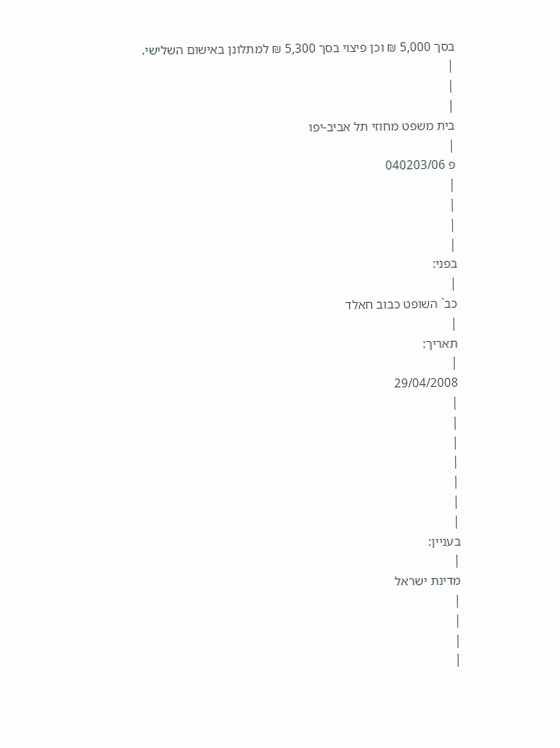בסך 5,000 ₪ וכן פיצוי בסך 5,300 ₪ למתלונן באישום השלישי.
|
|
|
בית משפט מחוזי תל אביב-יפו
|
פ 040203/06
|
|
|
|
בפני:
|
כב` השופט כבוב חאלד
|
תאריך:
|
29/04/2008
|
|
|
|
|
|
|
בעניין:
|
מדינת ישראל
|
|
|
|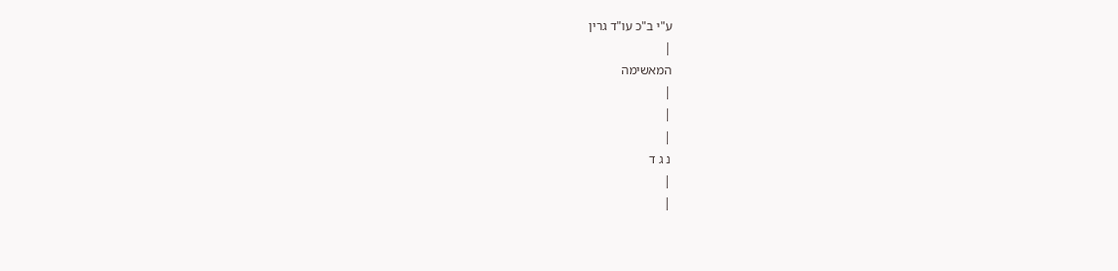ע"י ב"כ עו"ד גרין
|
המאשימה
|
|
|
נ ג ד
|
|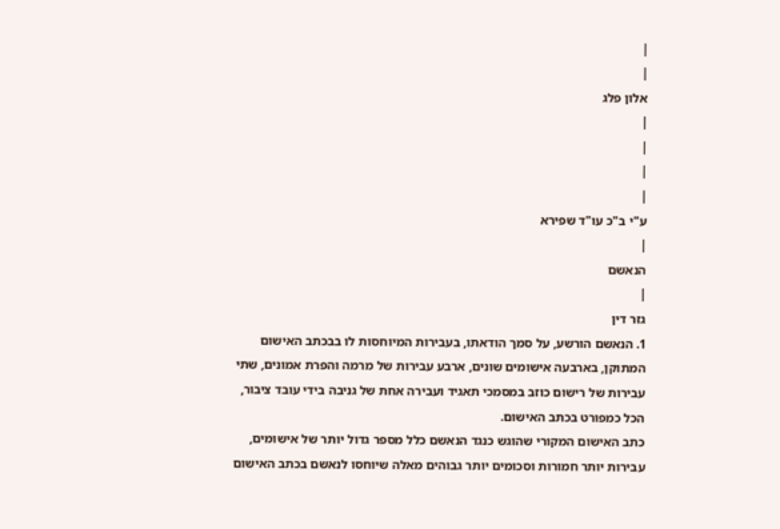|
|
אלון פלג
|
|
|
|
ע"י ב"כ עו"ד שפירא
|
הנאשם
|
גזר דין
1. הנאשם הורשע, על סמך הודאתו, בעבירות המיוחסות לו בבכתב האישום המתוקן, בארבעה אישומים שונים, ארבע עבירות של מרמה והפרת אמונים, שתי עבירות של רישום כוזב במסמכי תאגיד ועבירה אחת של גניבה בידי עובד ציבור, הכל כמפורט בכתב האישום.
כתב האישום המקורי שהוגש כנגד הנאשם כלל מספר גדול יותר של אישומים, עבירות יותר חמורות וסכומים יותר גבוהים מאלה שיוחסו לנאשם בכתב האישום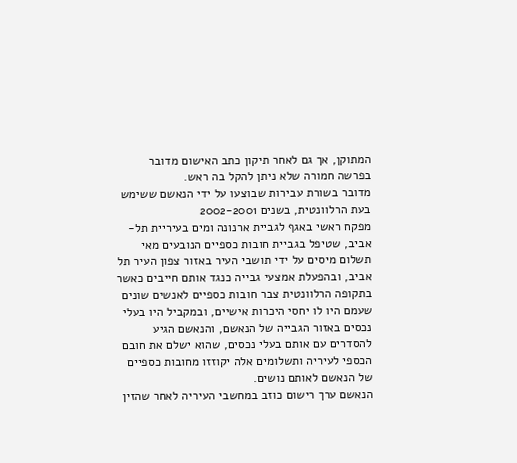המתוקן, אך גם לאחר תיקון כתב האישום מדובר בפרשה חמורה שלא ניתן להקל בה ראש.
מדובר בשורת עבירות שבוצעו על ידי הנאשם ששימש בעת הרלוונטית, בשנים 2002-2001
מפקח ראשי באגף לגביית ארנונה ומים בעיריית תל-אביב, שטיפל בגביית חובות כספיים הנובעים מאי תשלום מיסים על ידי תושבי העיר באזור צפון העיר תל אביב, ובהפעלת אמצעי גבייה כנגד אותם חייבים כאשר בתקופה הרלוונטית צבר חובות כספיים לאנשים שונים שעמם היו לו יחסי היכרות אישיים, ובמקביל היו בעלי נכסים באזור הגבייה של הנאשם, והנאשם הגיע להסדרים עם אותם בעלי נכסים, שהוא ישלם את חובם הכספי לעיריה ותשלומים אלה יקוזזו מחובות כספיים של הנאשם לאותם נושים.
הנאשם ערך רישום כוזב במחשבי העיריה לאחר שהזין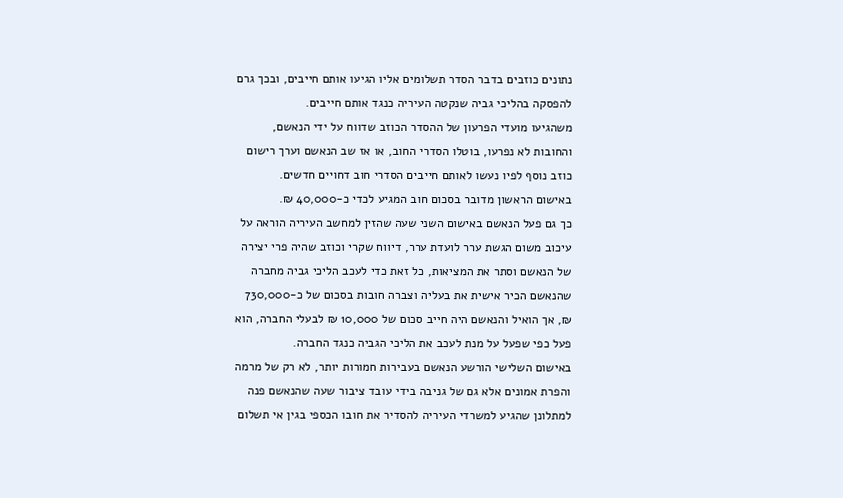נתונים כוזבים בדבר הסדר תשלומים אליו הגיעו אותם חייבים, ובכך גרם להפסקה בהליכי גביה שנקטה העיריה כנגד אותם חייבים.
משהגיעו מועדי הפרעון של ההסדר הכוזב שדווח על ידי הנאשם, והחובות לא נפרעו, בוטלו הסדרי החוב, או אז שב הנאשם וערך רישום כוזב נוסף לפיו נעשו לאותם חייבים הסדרי חוב דחויים חדשים.
באישום הראשון מדובר בסכום חוב המגיע לכדי כ-40,000 ₪.
כך גם פעל הנאשם באישום השני שעה שהזין למחשב העיריה הוראה על עיכוב משום הגשת ערר לועדת ערר, דיווח שקרי וכוזב שהיה פרי יצירה של הנאשם וסתר את המציאות, כל זאת כדי לעכב הליכי גביה מחברה שהנאשם הכיר אישית את בעליה וצברה חובות בסכום של כ-730,000 ₪, אך הואיל והנאשם היה חייב סכום של 10,000 ₪ לבעלי החברה, הוא פעל כפי שפעל על מנת לעכב את הליכי הגביה כנגד החברה.
באישום השלישי הורשע הנאשם בעבירות חמורות יותר, לא רק של מרמה והפרת אמונים אלא גם של גניבה בידי עובד ציבור שעה שהנאשם פנה למתלונן שהגיע למשרדי העיריה להסדיר את חובו הכספי בגין אי תשלום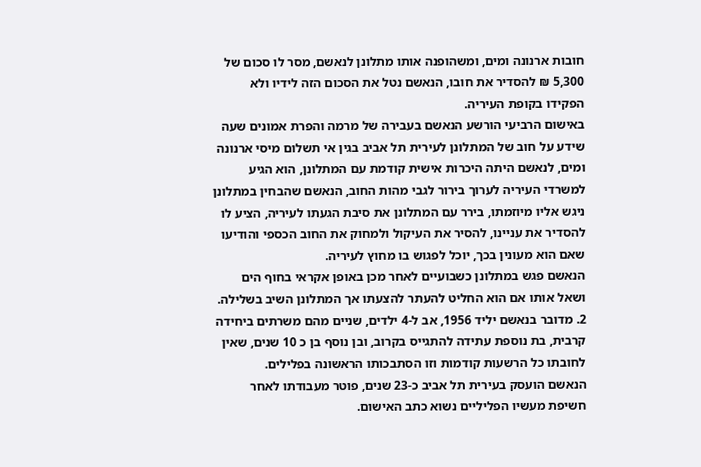חובות ארנונה ומים, ומשהופנה אותו מתלונן לנאשם, מסר לו סכום של 5,300 ₪ להסדיר את חובו, הנאשם נטל את הסכום הזה לידיו ולא הפקידו בקופת העיריה.
באישום הרביעי הורשע הנאשם בעבירה של מרמה והפרת אמונים שעה שידע על חוב של המתלונן לעירית תל אביב בגין אי תשלום מיסי ארנונה ומים, לנאשם היתה היכרות אישית קודמת עם המתלונן, הוא הגיע למשרדי העיריה לערוך בירור לגבי מהות החוב, הנאשם שהבחין במתלונן ניגש אליו מיוזמתו, בירר עם המתלונן את סיבת הגעתו לעיריה, הציע לו להסדיר את עניינו, להסיר את העיקול ולמחוק את החוב הכספי והודיעו שאם הוא מעונין בכך, יוכל לפגוש בו מחוץ לעיריה.
הנאשם פגש במתלונן כשבועיים לאחר מכן באופן אקראי בחוף הים ושאל אותו אם הוא החליט להעתר להצעתו אך המתלונן השיב בשלילה.
2. מדובר בנאשם יליד 1956, אב ל-4 ילדים, שניים מהם משרתים ביחידה קרבית, בת נוספת עתידה להתגייס בקרוב, ובן נוסף בן כ 10 שנים, שאין לחובתו כל הרשעות קודמות וזו הסתבכותו הראשונה בפלילים.
הנאשם הועסק בעירית תל אביב כ-23 שנים, פוטר מעבודתו לאחר חשיפת מעשיו הפליליים נשוא כתב האישום.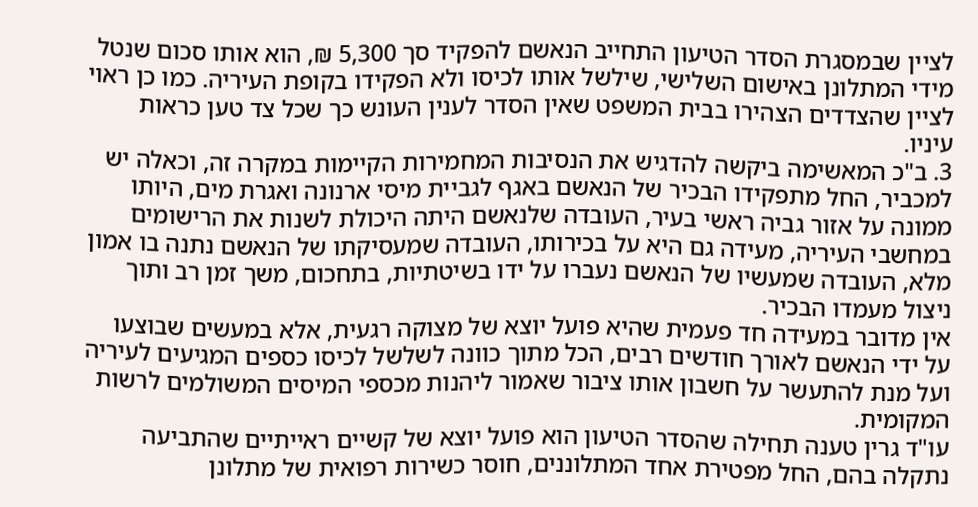לציין שבמסגרת הסדר הטיעון התחייב הנאשם להפקיד סך 5,300 ₪, הוא אותו סכום שנטל מידי המתלונן באישום השלישי, שילשל אותו לכיסו ולא הפקידו בקופת העיריה. כמו כן ראוי לציין שהצדדים הצהירו בבית המשפט שאין הסדר לענין העונש כך שכל צד טען כראות עיניו.
3. ב"כ המאשימה ביקשה להדגיש את הנסיבות המחמירות הקיימות במקרה זה, וכאלה יש למכביר, החל מתפקידו הבכיר של הנאשם באגף לגביית מיסי ארנונה ואגרת מים, היותו ממונה על אזור גביה ראשי בעיר, העובדה שלנאשם היתה היכולת לשנות את הרישומים במחשבי העיריה, מעידה גם היא על בכירותו, העובדה שמעסיקתו של הנאשם נתנה בו אמון מלא, העובדה שמעשיו של הנאשם נעברו על ידו בשיטתיות, בתחכום, משך זמן רב ותוך ניצול מעמדו הבכיר.
אין מדובר במעידה חד פעמית שהיא פועל יוצא של מצוקה רגעית, אלא במעשים שבוצעו על ידי הנאשם לאורך חודשים רבים, הכל מתוך כוונה לשלשל לכיסו כספים המגיעים לעיריה ועל מנת להתעשר על חשבון אותו ציבור שאמור ליהנות מכספי המיסים המשולמים לרשות המקומית.
עו"ד גרין טענה תחילה שהסדר הטיעון הוא פועל יוצא של קשיים ראייתיים שהתביעה נתקלה בהם, החל מפטירת אחד המתלוננים, חוסר כשירות רפואית של מתלונן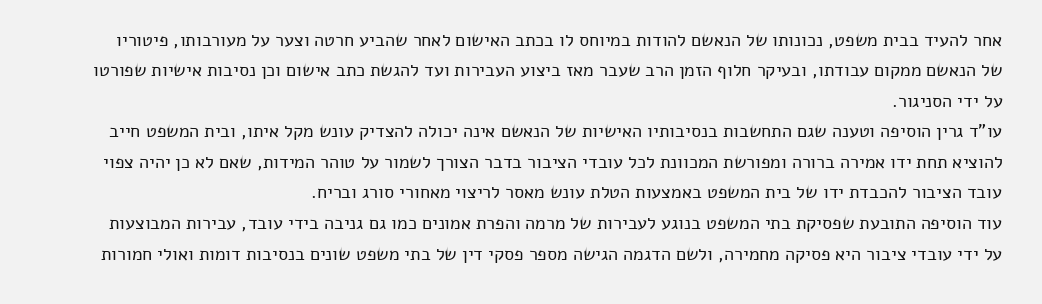אחר להעיד בבית משפט, נכונותו של הנאשם להודות במיוחס לו בכתב האישום לאחר שהביע חרטה וצער על מעורבותו, פיטוריו של הנאשם ממקום עבודתו, ובעיקר חלוף הזמן הרב שעבר מאז ביצוע העבירות ועד להגשת כתב אישום וכן נסיבות אישיות שפורטו על ידי הסניגור.
עו"ד גרין הוסיפה וטענה שגם התחשבות בנסיבותיו האישיות של הנאשם אינה יכולה להצדיק עונש מקל איתו, ובית המשפט חייב להוציא תחת ידו אמירה ברורה ומפורשת המכוונת לכל עובדי הציבור בדבר הצורך לשמור על טוהר המידות, שאם לא כן יהיה צפוי עובד הציבור להכבדת ידו של בית המשפט באמצעות הטלת עונש מאסר לריצוי מאחורי סורג ובריח.
עוד הוסיפה התובעת שפסיקת בתי המשפט בנוגע לעבירות של מרמה והפרת אמונים כמו גם גניבה בידי עובד, עבירות המבוצעות על ידי עובדי ציבור היא פסיקה מחמירה, ולשם הדגמה הגישה מספר פסקי דין של בתי משפט שונים בנסיבות דומות ואולי חמורות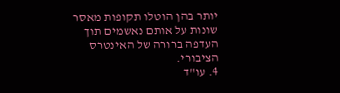יותר בהן הוטלו תקופות מאסר שונות על אותם נאשמים תוך העדפה ברורה של האינטרס הציבורי.
4. עו"ד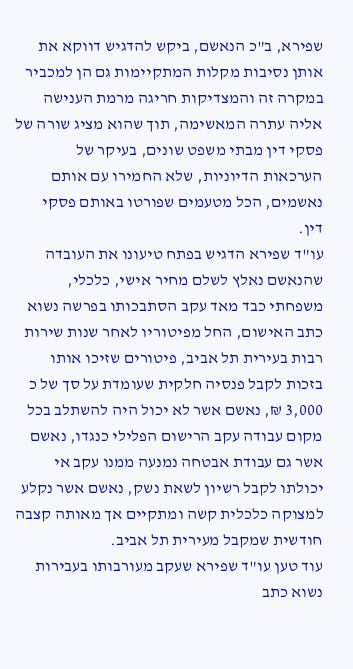שפירא, ב"כ הנאשם, ביקש להדגיש דווקא את אותן נסיבות מקלות המתקיימות גם הן למכביר במקרה זה והמצדיקות חריגה מרמת הענישה אליה עתרה המאשימה, תוך שהוא מציג שורה של פסקי דין מבתי משפט שונים, בעיקר של הערכאות הדיוניות, שלא החמירו עם אותם נאשמים, הכל מטעמים שפורטו באותם פסקי דין.
עו"ד שפירא הדגיש בפתח טיעונו את העובדה שהנאשם נאלץ לשלם מחיר אישי, כלכלי, משפחתי כבד מאד עקב הסתבכותו בפרשה נשוא כתב האישום, החל מפיטוריו לאחר שנות שירות רבות בעירית תל אביב, פיטורים שזיכו אותו בזכות לקבל פנסיה חלקית שעומדת על סך של כ 3,000 ₪, נאשם אשר לא יכול היה להשתלב בכל מקום עבודה עקב הרישום הפלילי כנגדו, נאשם אשר גם עבודת אבטחה נמנעה ממנו עקב אי יכולתו לקבל רשיון לשאת נשק, נאשם אשר נקלע למצוקה כלכלית קשה ומתקיים אך מאותה קצבה חודשית שמקבל מעירית תל אביב.
עוד טען עו"ד שפירא שעקב מעורבותו בעבירות נשוא כתב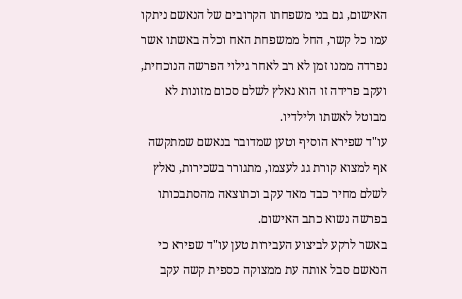האישום, גם בני משפחתו הקרובים של הנאשם ניתקו עמו כל קשר, החל ממשפחת האח וכלה באשתו אשר נפרדה ממנו זמן לא רב לאחר גילוי הפרשה הנוכחית, ועקב פרידה זו הוא נאלץ לשלם סכום מזונות לא מבוטל לאשתו ולילדיו.
עו"ד שפירא הוסיף וטען שמדובר בנאשם שמתקשה אף למצוא קורת גג לעצמו, מתגורר בשכירות, נאלץ לשלם מחיר כבד מאד עקב וכתוצאה מהסתבכותו בפרשה נשוא כתב האישום.
באשר לרקע לביצוע העבירות טען עו"ד שפירא כי הנאשם סבל אותה עת ממצוקה כספית קשה עקב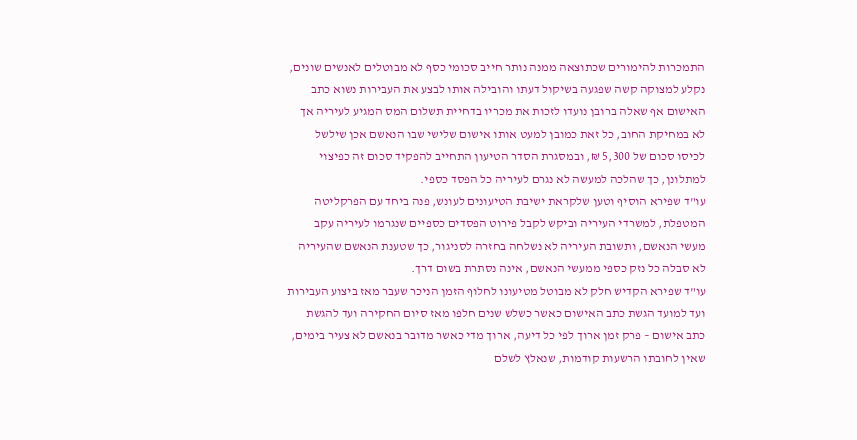התמכרות להימורים שכתוצאה ממנה נותר חייב סכומי כסף לא מבוטלים לאנשים שונים, נקלע למצוקה קשה שפגעה בשיקול דעתו והובילה אותו לבצע את העבירות נשוא כתב האישום אף שאלה ברובן נועדו לזכות את מכריו בדחיית תשלום המס המגיע לעיריה אך לא במחיקת החוב, כל זאת כמובן למעט אותו אישום שלישי שבו הנאשם אכן שילשל לכיסו סכום של 5,300 ₪, ובמסגרת הסדר הטיעון התחייב להפקיד סכום זה כפיצוי למתלונן, כך שהלכה למעשה לא נגרם לעיריה כל הפסד כספי.
עו"ד שפירא הוסיף וטען שלקראת ישיבת הטיעונים לעונש, פנה ביחד עם הפרקליטה המטפלת, למשרדי העיריה וביקש לקבל פירוט הפסדים כספיים שנגרמו לעיריה עקב מעשי הנאשם, ותשובת העיריה לא נשלחה בחזרה לסניגור, כך שטענת הנאשם שהעיריה לא סבלה כל נזק כספי ממעשי הנאשם, אינה נסתרת בשום דרך.
עו"ד שפירא הקדיש חלק לא מבוטל מטיעונו לחלוף הזמן הניכר שעבר מאז ביצוע העבירות ועד למועד הגשת כתב האישום כאשר כשלש שנים חלפו מאז סיום החקירה ועד להגשת כתב אישום – פרק זמן ארוך לפי כל דיעה, ארוך מדי כאשר מדובר בנאשם לא צעיר בימים, שאין לחובתו הרשעות קודמות, שנאלץ לשלם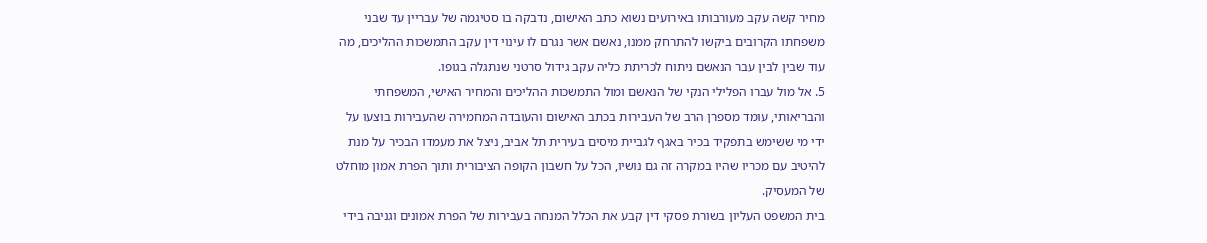מחיר קשה עקב מעורבותו באירועים נשוא כתב האישום, נדבקה בו סטיגמה של עבריין עד שבני משפחתו הקרובים ביקשו להתרחק ממנו, נאשם אשר נגרם לו עינוי דין עקב התמשכות ההליכים, מה עוד שבין לבין עבר הנאשם ניתוח לכריתת כליה עקב גידול סרטני שנתגלה בגופו.
5. אל מול עברו הפלילי הנקי של הנאשם ומול התמשכות ההליכים והמחיר האישי, המשפחתי והבריאותי, עומד מספרן הרב של העבירות בכתב האישום והעובדה המחמירה שהעבירות בוצעו על ידי מי ששימש בתפקיד בכיר באגף לגביית מיסים בעירית תל אביב, ניצל את מעמדו הבכיר על מנת להיטיב עם מכריו שהיו במקרה זה גם נושיו, הכל על חשבון הקופה הציבורית ותוך הפרת אמון מוחלט של המעסיק.
בית המשפט העליון בשורת פסקי דין קבע את הכלל המנחה בעבירות של הפרת אמונים וגניבה בידי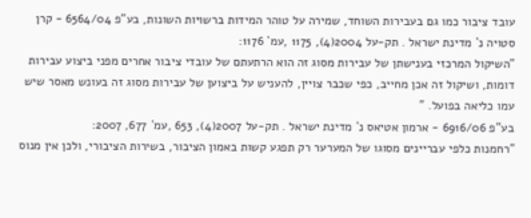עובד ציבור כמו גם בעבירות השוחד, שמירה על טוהר המידות ברשויות השונות, בע"פ 6564/04 - קרן סטויה נ` מדינת ישראל . תק-על 2004(4), 1175 ,עמ` 1176:
"השיקול המרכזי בענישתן של עבירות מסוג זה הוא הרתעתם של עובדי ציבור אחרים מפני ביצוע עבירות דומות, ושיקול זה אכן מחייב, כפי שכבר צויין, להעניש על ביצוען של עבירות מסוג זה בעונש מאסר שיש עמו כליאה בפועל. "
בע"פ 6916/06 - ארמון אטיאס נ` מדינת ישראל . תק-על 2007(4), 653 ,עמ` 677, 2007:
"רחמנות כלפי עבריינים מסוגו של המערער רק תפגע קשות באמון הציבור, בשירות הציבורי, ולכן אין מנוס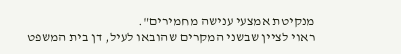מנקיטת אמצעי ענישה מחמירים".
ראוי לציין שבשני המקרים שהובאו לעיל, דן בית המשפט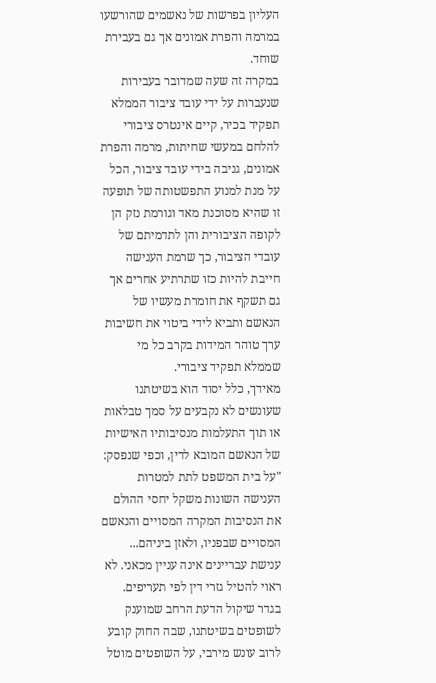העליון בפרשות של נאשמים שהורשעו במרמה והפרת אמונים אך גם בעבירת שוחד.
במקרה זה שעה שמדובר בעבירות שנעברות על ידי עובד ציבור הממלא תפקיד בכיר, קיים אינטרס ציבורי להלחם במעשי שחיתות, מרמה והפרת אמונים, גניבה בידי עובד ציבור, הכל על מנת למנוע התפשטותה של תופעה זו שהיא מסוכנת מאד וגורמת נזק הן לקופה הציבורית והן לתדמיתם של עובדי הציבור, כך שרמת הענישה חייבת להיות כזו שתרתיע אחרים אך גם תשקף את חומרת מעשיו של הנאשם ותביא לידי ביטוי את חשיבות ערך טוהר המידות בקרב כל מי שממלא תפקיד ציבורי.
מאידך, כלל יסוד הוא בשיטתנו שעונשים לא נקבעים על סמך טבלאות או תוך התעלמות מנסיבותיו האישיות של הנאשם המובא לדין, וכפי שנפסק:
"על בית המשפט לתת למטרות הענישה השונות משקל יחסי ההולם את הנסיבות המקרה המסויים והנאשם המסויים שבפניו, ולאזן ביניהם...
ענישת עבריינים אינה עניין מכאני. לא ראוי להטיל גזרי דין לפי תעריפים. בגדר שיקול הדעת הרחב שמוענק לשופטים בשיטתנו, שבה החוק קובע לרוב עונש מירבי, על השופטים מוטל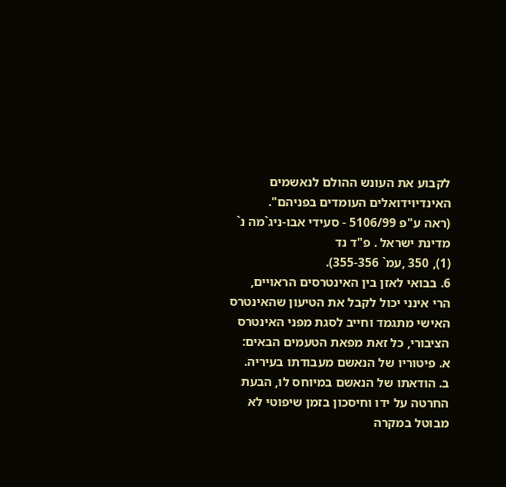לקבוע את העונש ההולם לנאשמים האינדיוידואלים העומדים בפניהם".
(ראה ע"פ 5106/99 - סעידי אבו-ניג`מה נ` מדינת ישראל . פ"ד נד
(1), 350 ,עמ` 355-356).
6. בבואי לאזן בין האינטרסים הראויים, הרי אינני יכול לקבל את הטיעון שהאינטרס האישי מתגמד וחייב לסגת מפני האינטרס הציבורי, כל זאת מפאת הטעמים הבאים:
א. פיטוריו של הנאשם מעבודתו בעיריה.
ב. הודאתו של הנאשם במיוחס לו, הבעת החרטה על ידו וחיסכון בזמן שיפוטי לא מבוטל במקרה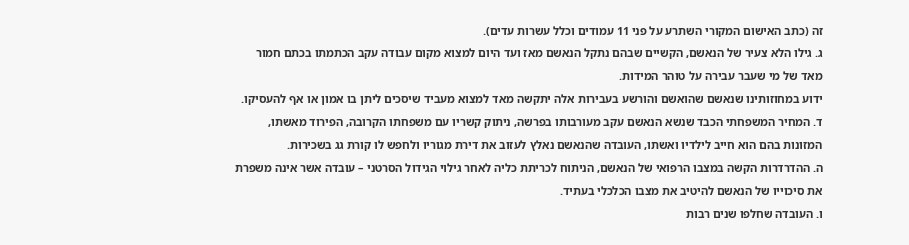זה (כתב האישום המקורי השתרע על פני 11 עמודים וכלל עשרות עדים).
ג. גילו הלא צעיר של הנאשם, הקשיים שבהם נתקל הנאשם מאז ועד היום למצוא מקום עבודה עקב הכתמתו בכתם חמור מאד של מי שעבר עבירה על טוהר המידות.
ידוע במחוזותינו שנאשם שהואשם והורשע בעבירות אלה יתקשה מאד למצוא מעביד שיסכים ליתן בו אמון או אף להעסיקו.
ד. המחיר המשפחתי הכבד שנשא הנאשם עקב מעורבותו בפרשה, ניתוק קשריו עם משפחתו הקרובה, הפירוד מאשתו, המזונות בהם הוא חייב לילדיו ואשתו, העובדה שהנאשם נאלץ לעזוב את דירת מגוריו ולחפש לו קורת גג בשכירות.
ה. ההדרדרות הקשה במצבו הרפואי של הנאשם, הניתוח לכריתת כליה לאחר גילוי הגידול הסרטני – עובדה אשר אינה משפרת את סיכוייו של הנאשם להיטיב את מצבו הכלכלי בעתיד.
ו. העובדה שחלפו שנים רבות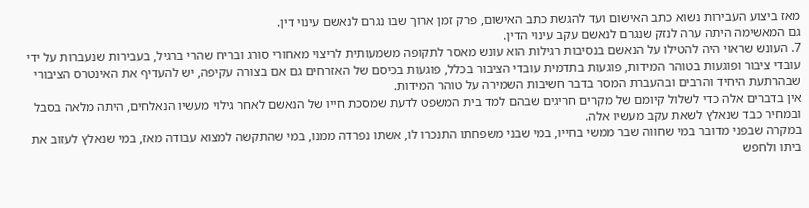מאז ביצוע העבירות נשוא כתב האישום ועד להגשת כתב האישום, פרק זמן ארוך שבו נגרם לנאשם עינוי דין.
גם המאשימה היתה ערה לנזק שנגרם לנאשם עקב עינוי הדין.
7. העונש שראוי היה להטילו על הנאשם בנסיבות רגילות הוא עונש מאסר לתקופה משמעותית לריצוי מאחורי סורג ובריח שהרי ברגיל, בעבירות שנעברות על ידי עובדי ציבור ופוגעות בטוהר המידות, פוגעות בתדמית עובדי הציבור בכלל, פוגעות בכיסם של האזרחים גם אם בצורה עקיפה, יש להעדיף את האינטרס הציבורי שבהרתעת היחיד והרבים ובהעברת המסר בדבר חשיבות השמירה על טוהר המידות.
אין בדברים אלה כדי לשלול קיומם של מקרים חריגים שבהם למד בית המשפט לדעת שמסכת חייו של הנאשם לאחר גילוי מעשיו הנאלחים, היתה מלאה בסבל ובמחיר כבד שנאלץ לשאת עקב מעשיו אלה.
במקרה שבפני מדובר במי שחווה שבר ממשי בחייו, במי שבני משפחתו התנכרו לו, אשתו נפרדה ממנו, במי שהתקשה למצוא עבודה מאז, במי שנאלץ לעזוב את ביתו ולחפש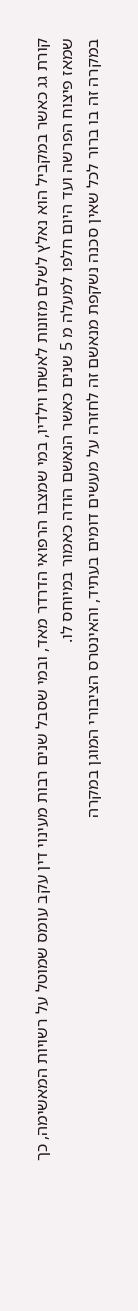קורת גג כאשר במקביל הוא נאלץ לשלם מזונות לאשתו וילדיו, במי שמצבו הרפואי הדרדר מאד, ובמי שסבל שנים רבות מעינוי דין עקב עומס שמוטל על רשויות המאשימה, כך שמאז פיצוח הפרשה ועד היום חלפו למעלה מ 5 שנים כאשר הנאשם הודה כאמור במיוחס לו.
במקרה זה בו ברור לכל שאין סכנה נשקפת מנאשם זה לחזרה על מעשים דומים בעתיד, והאינטרס הציבורי המוגן במקרה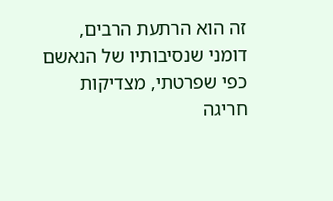זה הוא הרתעת הרבים, דומני שנסיבותיו של הנאשם כפי שפרטתי, מצדיקות חריגה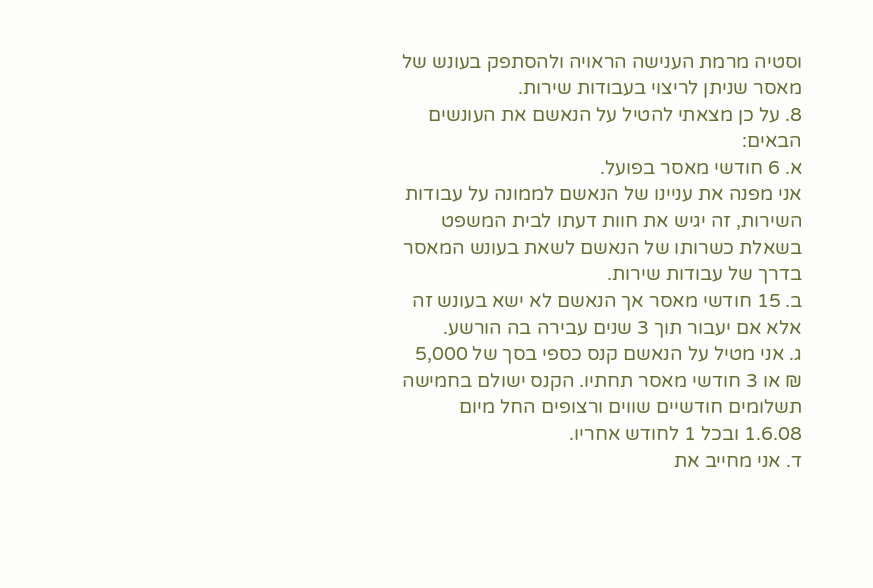וסטיה מרמת הענישה הראויה ולהסתפק בעונש של מאסר שניתן לריצוי בעבודות שירות.
8. על כן מצאתי להטיל על הנאשם את העונשים הבאים:
א. 6 חודשי מאסר בפועל.
אני מפנה את עניינו של הנאשם לממונה על עבודות השירות, זה יגיש את חוות דעתו לבית המשפט בשאלת כשרותו של הנאשם לשאת בעונש המאסר בדרך של עבודות שירות.
ב. 15 חודשי מאסר אך הנאשם לא ישא בעונש זה אלא אם יעבור תוך 3 שנים עבירה בה הורשע.
ג. אני מטיל על הנאשם קנס כספי בסך של 5,000 ₪ או 3 חודשי מאסר תחתיו. הקנס ישולם בחמישה תשלומים חודשיים שווים ורצופים החל מיום 1.6.08 ובכל 1 לחודש אחריו.
ד. אני מחייב את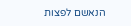הנאשם לפצות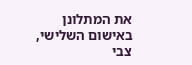את המתלונן באישום השלישי, צבי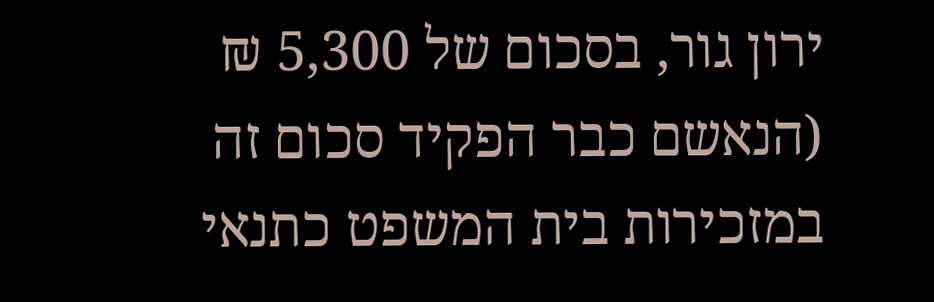ירון גור, בסכום של 5,300 ₪ (הנאשם כבר הפקיד סכום זה במזכירות בית המשפט כתנאי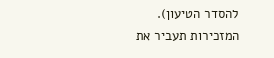להסדר הטיעון).
המזכירות תעביר את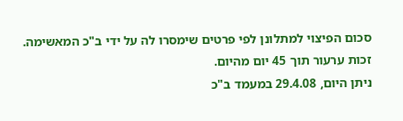סכום הפיצוי למתלונן לפי פרטים שימסרו לה על ידי ב"כ המאשימה.
זכות ערעור תוך 45 יום מהיום.
ניתן היום, 29.4.08 במעמד ב"כ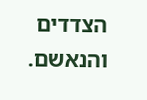הצדדים והנאשם.